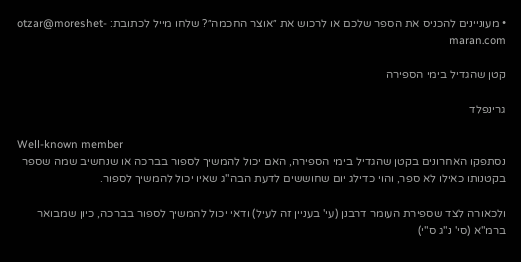• מעוניינים להכניס את הספר שלכם או לרכוש את ״אוצר החכמה״? שלחו מייל לכתובת: otzar@moreshet-maran.com

קטן שהגדיל בימי הספירה

גרינפלד

Well-known member
נסתפקו האחרונים בקטן שהגדיל בימי הספירה, האם יכול להמשיך לספור בברכה או שנחשיב שמה שספר בקטנותו כאילו לא ספר, והוי כדילג יום שחוששים לדעת הבה"ג שאיו יכול להמשיך לספור.

ולכאורה לצד שספירת העומר דרבנן (עי' בעניין זה לעיל) ודאי יכול להמשיך לספור בברכה, כיון שמבואר ברמ"א (סי' נ"ג ס"י)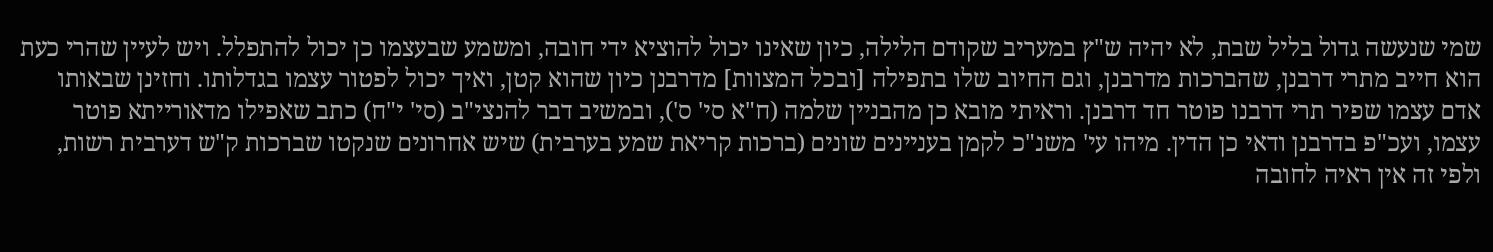שמי שנעשה גדול בליל שבת, לא יהיה ש"ץ במעריב שקודם הלילה, כיון שאינו יכול להוציא ידי חובה, ומשמע שבעצמו כן יכול להתפלל. ויש לעיין שהרי כעת הוא חייב מתרי דרבנן, שהברכות מדרבנן, וגם החיוב שלו בתפילה [ובכל המצוות] מדרבנן כיון שהוא קטן, ואיך יכול לפטור עצמו בגדלותו. וחזינן שבאותו אדם עצמו שפיר תרי דרבנו פוטר חד דרבנן. וראיתי מובא כן מהבניין שלמה (ח"א סי' ס'), ובמשיב דבר להנצי"ב (סי' י"ח) כתב שאפילו מדאורייתא פוטר עצמו, ועכ"פ בדרבנן ודאי כן הדין. מיהו עי' משנ"כ לקמן בעניינים שונים (ברכות קריאת שמע בערבית) שיש אחרונים שנקטו שברכות ק"ש דערבית רשות, ולפי זה אין ראיה לחובה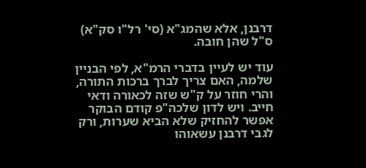דרבנן, אלא שהמג"א (סי' רל"ו סק"א) ס"ל שהן חובה.

עוד יש לעיין בדברי הרמ"א, לפי הבניין שלמה, האם צריך לברך ברכות התורה, והרי חוזר על ק"ש שזה לכאורה ודאי חייב. ויש לדון שלכה"פ קודם הבוקר אפשר להחזיק שלא הביא שערות, ורק לגבי דרבנן עשאוהו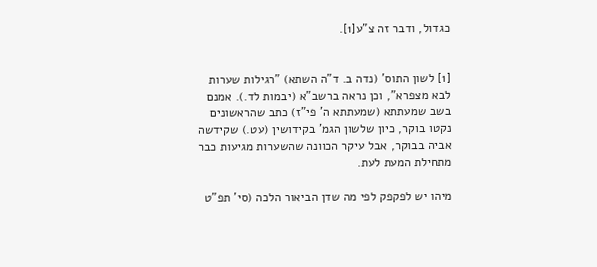כגדול, ודבר זה צ"ע[1].


[1] לשון התוס' (נדה ב. ד"ה השתא) "רגילות שערות לבא מצפרא", וכן נראה ברשב"א (יבמות לד.). אמנם בשב שמעתתא (שמעתתא ה' פי"ז) כתב שהראשונים נקטו בוקר, כיון שלשון הגמ' בקידושין (עט.) שקידשה אביה בבוקר, אבל עיקר הכוונה שהשערות מגיעות כבר מתחילת המעת לעת.

מיהו יש לפקפק לפי מה שדן הביאור הלכה (סי' תפ"ט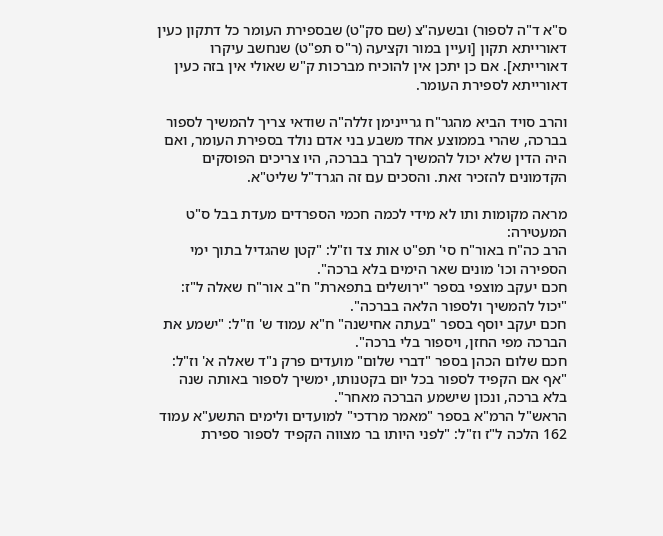ס"א ד"ה לספור) ובשעה"צ (שם סק"ט) שבספירת העומר כל דתקון כעין דאורייתא תקון [ועיין במור וקציעה (ר"ס תפ"ט) שנחשב עיקרו דאורייתא]. אם כן יתכן אין להוכיח מברכות ק"ש שאולי אין בזה כעין דאורייתא לספירת העומר.

והרב סויד הביא מהגר"ח גריינימן זללה"ה שודאי צריך להמשיך לספור בברכה, שהרי בממוצע אחד משבע בני אדם נולד בספירת העומר, ואם היה הדין שלא יכול להמשיך לברך בברכה, היו צריכים הפוסקים הקדמונים להזכיר זאת. והסכים עם זה הגרד"ל שליט"א.

מראה מקומות ותו לא מידי לכמה חכמי הספרדים מעדת בבל ס"ט המעטירה:
הרב כה"ח באור"ח סי' תפ"ט אות צד וז"ל: "קטן שהגדיל בתוך ימי הספירה וכו' מונים שאר הימים בלא ברכה".
חכם יעקב מוצפי בספר "ירושלים בתפארת" ח"ב אור"ח שאלה ל"ז: "יכול להמשיך ולספור הלאה בברכה".
חכם יעקב יוסף בספר "בעתה אחישנה" ח"א עמוד ש' וז"ל: "ישמע את הברכה מפי החזן, ויספור בלי ברכה".
חכם שלום הכהן בספר "דברי שלום" מועדים פרק נ"ד שאלה א' וז"ל: "אף אם הקפיד לספור בכל יום בקטנותו, ימשיך לספור באותה שנה בלא ברכה, ונכון שישמע הברכה מאחר".
הראש"ל הרמ"א בספר "מאמר מרדכי" למועדים ולימים התשע"א עמוד 162 הלכה ל"ז וז"ל: "לפני היותו בר מצווה הקפיד לספור ספירת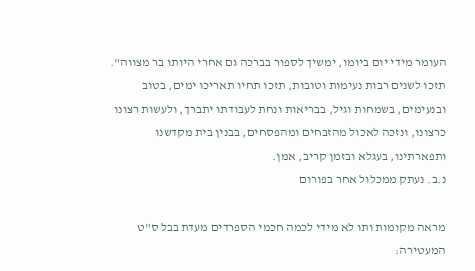העומר מידי יום ביומו, ימשיך לספור בברכה גם אחרי היותו בר מצווה".
תזכו לשנים רבות נעימות וטובות, תזכו תחיו תאריכו ימים, בטוב ובנעימים, בשמחות וגיל, בבריאות ונחת לעבודתו יתברך, ולעשות רצונו כרצונו, ונזכה לאכול מהזבחים ומהפסחים, בבנין בית מקדשנו ותפארתינו, בעגלא ובזמן קריב, אמן.
נ.ב. נעתק ממכלול אחר בפורום

מראה מקומות ותו לא מידי לכמה חכמי הספרדים מעדת בבל ס"ט המעטירה: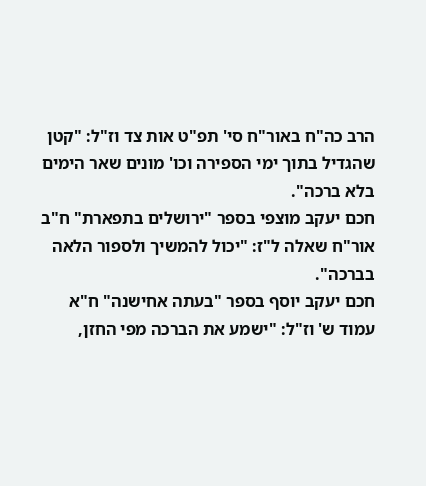הרב כה"ח באור"ח סי' תפ"ט אות צד וז"ל: "קטן שהגדיל בתוך ימי הספירה וכו' מונים שאר הימים בלא ברכה".
חכם יעקב מוצפי בספר "ירושלים בתפארת" ח"ב אור"ח שאלה ל"ז: "יכול להמשיך ולספור הלאה בברכה".
חכם יעקב יוסף בספר "בעתה אחישנה" ח"א עמוד ש' וז"ל: "ישמע את הברכה מפי החזן,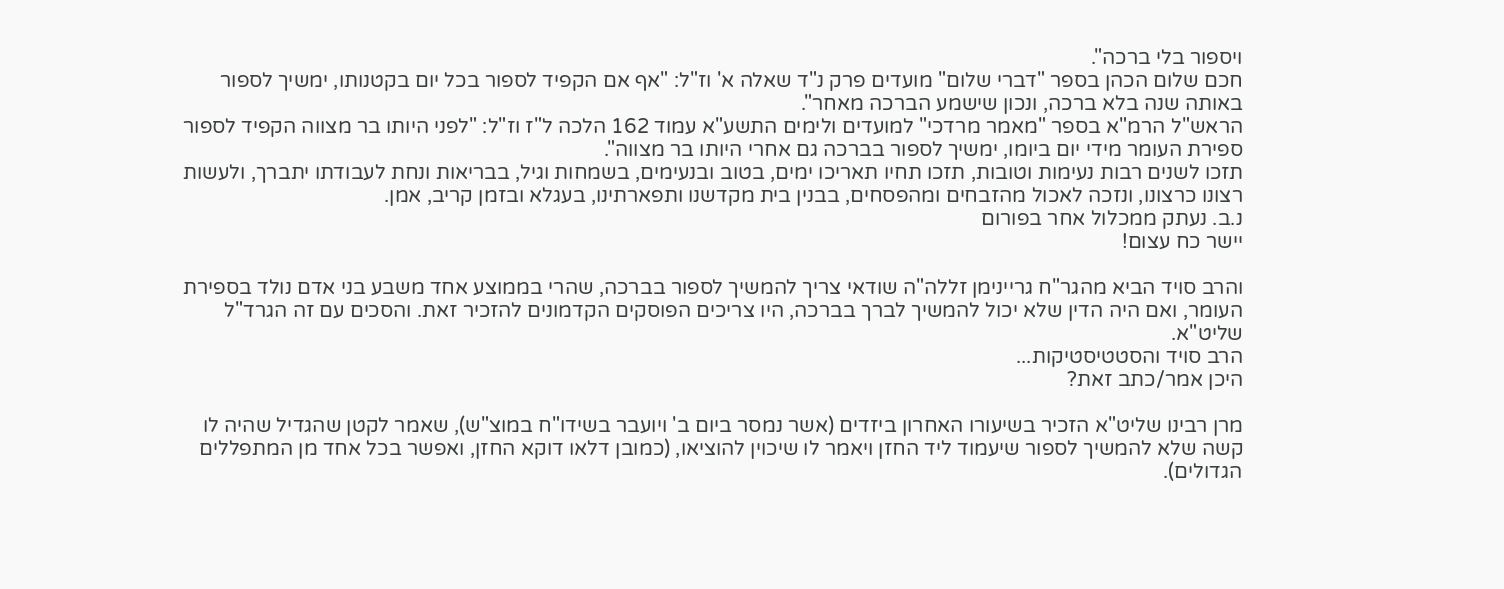ויספור בלי ברכה".
חכם שלום הכהן בספר "דברי שלום" מועדים פרק נ"ד שאלה א' וז"ל: "אף אם הקפיד לספור בכל יום בקטנותו, ימשיך לספור באותה שנה בלא ברכה, ונכון שישמע הברכה מאחר".
הראש"ל הרמ"א בספר "מאמר מרדכי" למועדים ולימים התשע"א עמוד 162 הלכה ל"ז וז"ל: "לפני היותו בר מצווה הקפיד לספור ספירת העומר מידי יום ביומו, ימשיך לספור בברכה גם אחרי היותו בר מצווה".
תזכו לשנים רבות נעימות וטובות, תזכו תחיו תאריכו ימים, בטוב ובנעימים, בשמחות וגיל, בבריאות ונחת לעבודתו יתברך, ולעשות רצונו כרצונו, ונזכה לאכול מהזבחים ומהפסחים, בבנין בית מקדשנו ותפארתינו, בעגלא ובזמן קריב, אמן.
נ.ב. נעתק ממכלול אחר בפורום
יישר כח עצום!

והרב סויד הביא מהגר"ח גריינימן זללה"ה שודאי צריך להמשיך לספור בברכה, שהרי בממוצע אחד משבע בני אדם נולד בספירת העומר, ואם היה הדין שלא יכול להמשיך לברך בברכה, היו צריכים הפוסקים הקדמונים להזכיר זאת. והסכים עם זה הגרד"ל שליט"א.
הרב סויד והסטטיסטיקות...
היכן אמר/כתב זאת?

מרן רבינו שליט"א הזכיר בשיעורו האחרון ביזדים (אשר נמסר ביום ב' ויועבר בשידו"ח במוצ"ש), שאמר לקטן שהגדיל שהיה לו קשה שלא להמשיך לספור שיעמוד ליד החזן ויאמר לו שיכוין להוציאו, (כמובן דלאו דוקא החזן, ואפשר בכל אחד מן המתפללים הגדולים).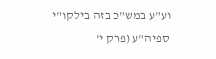וע"ע במש"כ בזה בילקו"י ספיה"ע (פרק י'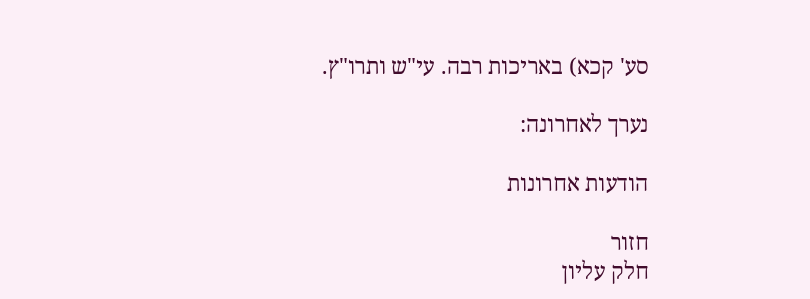סע' קכא) באריכות רבה. עי"ש ותרו"ץ.

נערך לאחרונה:

הודעות אחרונות

חזור
חלק עליון